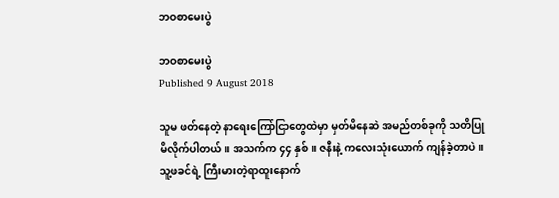ဘဝစာမေးပွဲ

ဘဝစာမေးပွဲ
Published 9 August 2018

သူမ ဖတ်နေတဲ့ နာရေးကြော်ငြာတွေထဲမှာ မှတ်မိနေဆဲ အမည်တစ်ခုကို သတိပြုမိလိုက်ပါတယ်။ အသက်က ၄၄ နှစ်။ ဇနီးနဲ့ ကလေးသုံးယောက် ကျန်ခဲ့တာပဲ။ သူ့ဖခင်ရဲ့ ကြီးမားတဲ့ရာထူးနောက်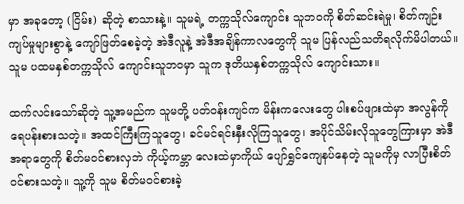မှာ အခုတော့ (ငြိမ်း) ဆိုတဲ့ စာသားနဲ့။ သူမရဲ့ တက္ကသိုလ်ကျောင်း သူဘဝကို စိတ်ဆင်းရဲမှု၊ စိတ်ကျဉ်းကျပ်မှုများစွာနဲ့ ကျော်ဖြတ်စေခဲ့တဲ့ အဲဒီလူနဲ့ အဲဒီအချိန်ကာလတွေကို သူမ ပြန်လည်သတိရလိုက်မိပါတယ်။ သူမ ပထမနှစ်တက္ကသိုလ် ကျောင်းသူဘဝမှာ သူက ဒုတိယနှစ်တက္ကသိုလ် ကျောင်းသား။

ထက်လင်းသော်ဆိုတဲ့ သူ့အမည်က သူမတို့ ပတ်ဝန်းကျင်က မိန်းကလေးတွေ ပါးစပ်ဖျားထဲမှာ အလွန်ကို ရေပန်းစားသတဲ့။ အထင်ကြီးကြသူတွေ၊ ခင်မင်ရင်းနှီးလိုကြသူတွေ၊ အပိုင်သိမ်းလိုသူတွေကြားမှာ အဲဒီအရာတွေကို စိတ်မဝင်စားလှဘဲ ကိုယ့်ကမ္ဘာ လေးထဲမှာကိုယ် ပျော်ရွှင်ကျေနပ်နေတဲ့ သူမကိုမှ လာပြီးစိတ်ဝင်စားသတဲ့။ သူ့ကို သူမ စိတ်မဝင်စားခဲ့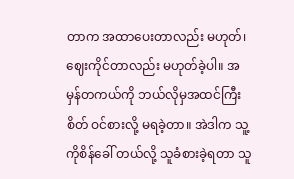တာက အထာပေးတာလည်း မဟုတ်၊ ဈေးကိုင်တာလည်း မဟုတ်ခဲ့ပါ။ အမှန်တကယ်ကို ဘယ်လိုမှအထင်ကြီးစိတ် ဝင်စားလို့ မရခဲ့တာ။ အဲဒါက သူ့ကိုစိန်ခေါ် တယ်လို့ သူခံစားခဲ့ရတာ သူ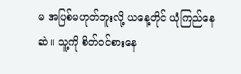မ အပြစ်မဟုတ်ဘူးလို့ ယနေ့တိုင် ယုံကြည်နေဆဲ။ သူ့ကို စိတ်ဝင်စားနေ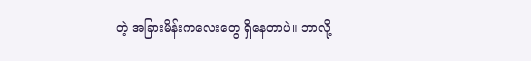တဲ့ အခြားမိန်းကလေးတွေ ရှိနေတာပဲ။ ဘာလို့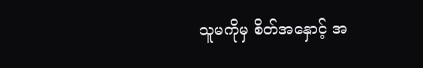သူမကိုမှ စိတ်အနှောင့် အ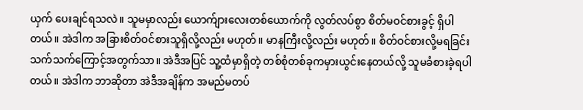ယှက် ပေးချင်ရသလဲ။ သူမမှာလည်း ယောက်ျားလေးတစ်ယောက်ကို လွတ်လပ်စွာ စိတ်မဝင်စားခွင့် ရှိပါတယ်။ အဲဒါက အခြားစိတ်ဝင်စားသူရှိလို့လည်း မဟုတ်။ မာနကြီးလို့လည်း မဟုတ်။ စိတ်ဝင်စားလို့မရခြင်း သက်သက်ကြောင့်အတွက်သာ။ အဲဒီအပြင် သူ့ထံမှာရှိတဲ့ တစ်စုံတစ်ခုကမှားယွင်းနေတယ်လို့ သူမခံစားခဲ့ရပါတယ်။ အဲဒါက ဘာဆိုတာ အဲဒီအချိန်က အမည်မတပ်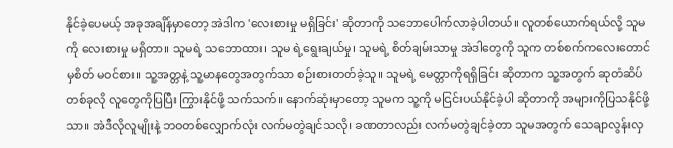နိုင်ခဲ့ပေမယ့် အခုအချိန်မှာတော့ အဲဒါက 'လေးစားမှု မရှိခြင်း' ဆိုတာကို သဘောပေါက်လာခဲ့ပါတယ်။ လူတစ်ယောက်ရယ်လို့ သူမကို လေးစားမှု မရှိတာ။ သူမရဲ့ သဘောထား၊ သူမ ရဲ့ရွေးချယ်မှု၊ သူမရဲ့ စိတ်ချမ်းသာမှု အဲဒါတွေကို သူက တစ်စက်ကလေးတောင်မှစိတ် မဝင်စား။ သူ့အတ္တနဲ့ သူ့မာနတွေအတွက်သာ စဉ်းစားတတ်ခဲ့သူ။ သူမရဲ့ မေတ္တာကိုရရှိခြင်း ဆိုတာက သူ့အတွက် ဆုတံဆိပ်တစ်ခုလို လူတွေကိုပြပြီး ကြွားနိုင်ဖို့ သက်သက်။ နောက်ဆုံးမှာတော့ သူမက သူ့ကို မငြင်းပယ်နိုင်ခဲ့ပါ ဆိုတာကို အများကိုပြသနိုင်ဖို့သာ။ အဲဒီလိုလူမျိုးနဲ့ ဘဝတစ်လျှောက်လုံး လက်မတွဲချင်သလို၊ ခဏတာလည်း လက်မတွဲချင်ခဲ့တာ သူမအတွက် သေချာလွန်းလှ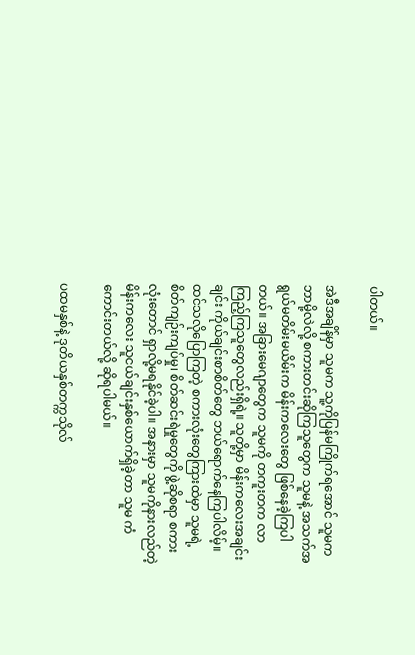ပါတယ်။

အဲဒီအချိန်မှာ သူမက သူ့ကိုပြန်မကြိုက်ရအောင် သူမကဘာမို့လဲလို့ စကားတင်းဆိုကြသူတွေက သူမနဲ့ အသက်အရွယ်မတိမ်းမယိမ်းက မိန်းကလေးတွေ ဖြစ်နေခဲ့ကြပါတယ်။ အခြားမေဂျာတွေက သူမကို တကူးတက လာကြည့်ကြသူတွေလည်းရှိရဲ့။ သူတို့မှာ မိန်းကလေးအချင်းချင်း ကိုယ်ချင်းစာစိတ်တွေ ဘယ်ရောက်နေကြပါလိမ့်။ ထင်သလိုပြောကြတဲ့ စကားလုံးတွေကြားထဲမှာ သူမရဲ့ စိတ်ကျဉ်းကျပ်မှု၊ စိတ်ဆင်းရဲမှုတွေကို ဖွဲ့ဆိုစရာ စကားလုံးတောင် ရှာလို့မရနိုင်ခဲ့ပါ။ အနားမှာ သူမကိုနားလည်တဲ့ မိန်းကလေး သူငယ်ချင်းနှစ်ယောက်ရှိခဲ့တာ သူမ ကံကောင်းတယ်လို့ ဆိုရပါမယ်။

ပထမနှစ်နဲ့ ဒုတိယနှစ်တက္ကသိုလ်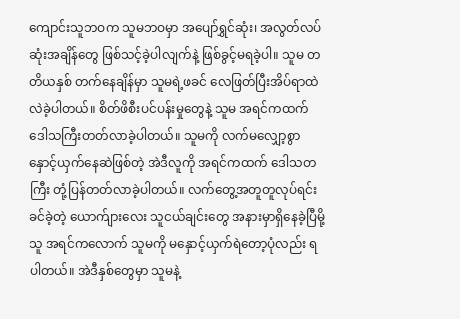ကျောင်းသူဘဝက သူမဘဝမှာ အပျော်ရွှင်ဆုံး၊ အလွတ်လပ်ဆုံးအချိန်တွေ ဖြစ်သင့်ခဲ့ပါလျက်နဲ့ ဖြစ်ခွင့်မရခဲ့ပါ။ သူမ တတိယနှစ် တက်နေချိန်မှာ သူမရဲ့ဖခင် လေဖြတ်ပြီးအိပ်ရာထဲ လဲခဲ့ပါတယ်။ စိတ်ဖိစီးပင်ပန်းမှုတွေနဲ့ သူမ အရင်ကထက် ဒေါသကြီးတတ်လာခဲ့ပါတယ်။ သူမကို လက်မလျှော့စွာ နှောင့်ယှက်နေဆဲဖြစ်တဲ့ အဲဒီလူကို အရင်ကထက် ဒေါသတကြီး တုံ့ပြန်တတ်လာခဲ့ပါတယ်။ လက်တွေ့အတူတူလုပ်ရင်း ခင်ခဲ့တဲ့ ယောက်ျားလေး သူငယ်ချင်းတွေ အနားမှာရှိနေခဲ့ပြီမို့ သူ အရင်ကလောက် သူမကို မနှောင့်ယှက်ရဲတော့ပုံလည်း ရပါတယ်။ အဲဒီနှစ်တွေမှာ သူမနဲ့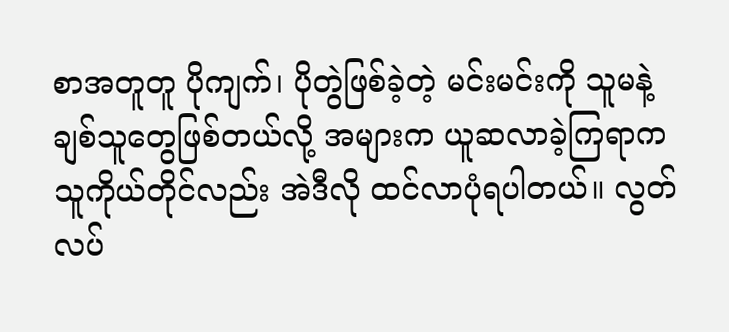စာအတူတူ ပိုကျက်၊ ပိုတွဲဖြစ်ခဲ့တဲ့ မင်းမင်းကို သူမနဲ့ ချစ်သူတွေဖြစ်တယ်လို့ အများက ယူဆလာခဲ့ကြရာက သူကိုယ်တိုင်လည်း အဲဒီလို ထင်လာပုံရပါတယ်။ လွတ်လပ်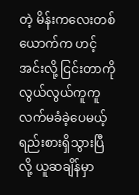တဲ့ မိန်းကလေးတစ်ယောက်က ဟင့်အင်းလို့ ငြင်းတာကို လွယ်လွယ်ကူကူ လက်မခံခဲ့ပေမယ့် ရည်းစားရှိသွားပြီလို့ ယူဆချိန်မှာ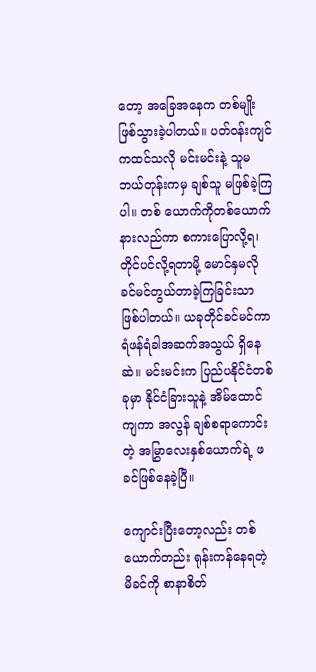တော့ အခြေအနေက တစ်မျိုးဖြစ်သွားခဲ့ပါတယ်။ ပတ်ဝန်းကျင်ကထင်သလို မင်းမင်းနဲ့ သူမဘယ်တုန်းကမှ ချစ်သူ မဖြစ်ခဲ့ကြပါ။ တစ် ယောက်ကိုတစ်ယောက်နားလည်ကာ စကားပြောလို့ရ၊ တိုင်ပင်လို့ရတာမို့ မောင်နှမလို ခင်မင်တွယ်တာခဲ့ကြခြင်းသာ ဖြစ်ပါတယ်။ ယခုတိုင်ခင်မင်ကာ ရံဖန်ရံခါအဆက်အသွယ် ရှိနေဆဲ။ မင်းမင်းက ပြည်ပနိုင်ငံတစ်ခုမှာ နိုင်ငံခြားသူနဲ့ အိမ်ထောင်ကျကာ အလွန် ချစ်စရာကောင်းတဲ့ အမြွှာလေးနှစ်ယောက်ရဲ့ ဖခင်ဖြစ်နေခဲ့ပြီ။

ကျောင်းပြီးတော့လည်း တစ်ယောက်တည်း ရုန်းကန်နေရတဲ့ မိခင်ကို စာနာစိတ်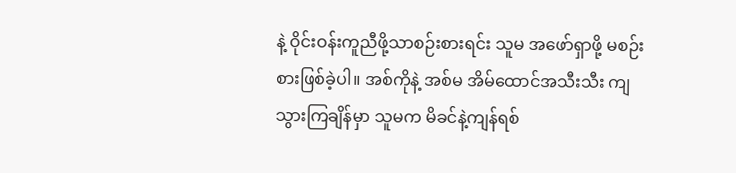နဲ့ ဝိုင်းဝန်းကူညီဖို့သာစဉ်းစားရင်း သူမ အဖော်ရှာဖို့ မစဉ်းစားဖြစ်ခဲ့ပါ။ အစ်ကိုနဲ့ အစ်မ အိမ်ထောင်အသီးသီး ကျသွားကြချိန်မှာ သူမက မိခင်နဲ့ကျန်ရစ်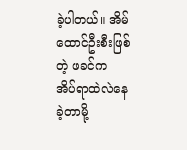ခဲ့ပါတယ်။ အိမ်ထောင်ဦးစီးဖြစ်တဲ့ ဖခင်က အိပ်ရာထဲလဲနေခဲ့တာမို့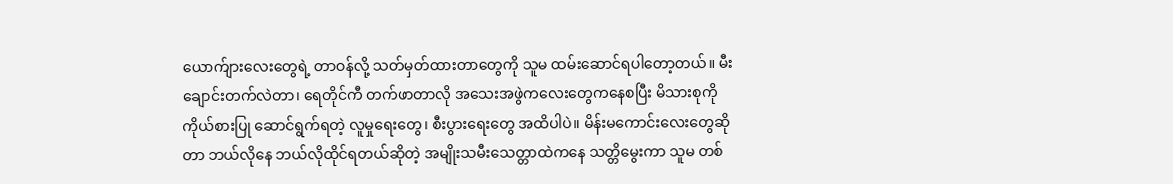ယောက်ျားလေးတွေရဲ့ တာဝန်လို့ သတ်မှတ်ထားတာတွေကို သူမ ထမ်းဆောင်ရပါတော့တယ်။ မီးချောင်းတက်လဲတာ၊ ရေတိုင်ကီ တက်ဖာတာလို အသေးအဖွဲကလေးတွေကနေစပြီး မိသားစုကို ကိုယ်စားပြု ဆောင်ရွက်ရတဲ့ လူမှုရေးတွေ၊ စီးပွားရေးတွေ အထိပါပဲ။ မိန်းမကောင်းလေးတွေဆိုတာ ဘယ်လိုနေ ဘယ်လိုထိုင်ရတယ်ဆိုတဲ့ အမျိုးသမီးသေတ္တာထဲကနေ သတ္တိမွေးကာ သူမ တစ်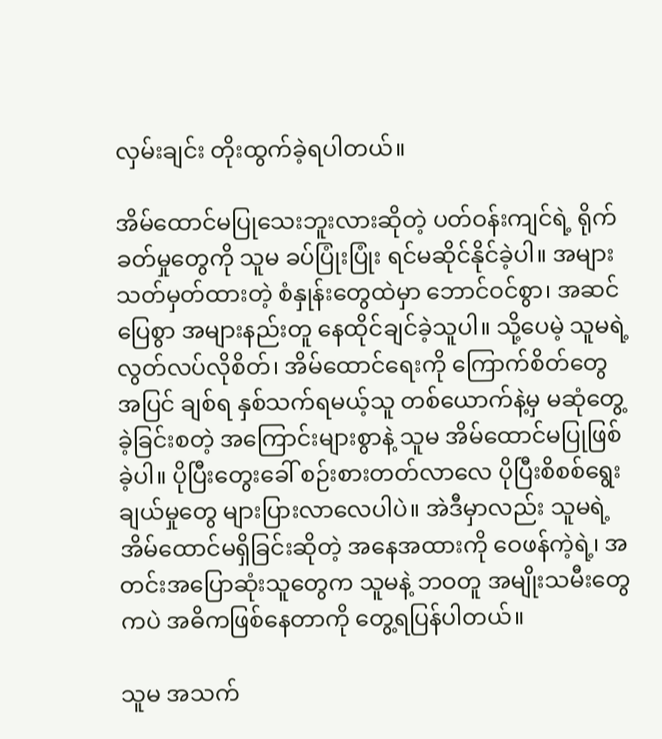လှမ်းချင်း တိုးထွက်ခဲ့ရပါတယ်။

အိမ်ထောင်မပြုသေးဘူးလားဆိုတဲ့ ပတ်ဝန်းကျင်ရဲ့ ရိုက်ခတ်မှုတွေကို သူမ ခပ်ပြုံးပြုံး ရင်မဆိုင်နိုင်ခဲ့ပါ။ အများသတ်မှတ်ထားတဲ့ စံနှုန်းတွေထဲမှာ ဘောင်ဝင်စွာ၊ အဆင်ပြေစွာ အများနည်းတူ နေထိုင်ချင်ခဲ့သူပါ။ သို့ပေမဲ့ သူမရဲ့ လွတ်လပ်လိုစိတ်၊ အိမ်ထောင်ရေးကို ကြောက်စိတ်တွေအပြင် ချစ်ရ နှစ်သက်ရမယ့်သူ တစ်ယောက်နဲ့မှ မဆုံတွေ့ခဲ့ခြင်းစတဲ့ အကြောင်းများစွာနဲ့ သူမ အိမ်ထောင်မပြုဖြစ်ခဲ့ပါ။ ပိုပြီးတွေးခေါ် စဉ်းစားတတ်လာလေ ပိုပြီးစိစစ်ရွေးချယ်မှုတွေ များပြားလာလေပါပဲ။ အဲဒီမှာလည်း သူမရဲ့ အိမ်ထောင်မရှိခြင်းဆိုတဲ့ အနေအထားကို ဝေဖန်ကဲ့ရဲ့၊ အတင်းအပြောဆုံးသူတွေက သူမနဲ့ ဘဝတူ အမျိုးသမီးတွေကပဲ အဓိကဖြစ်နေတာကို တွေ့ရပြန်ပါတယ်။

သူမ အသက်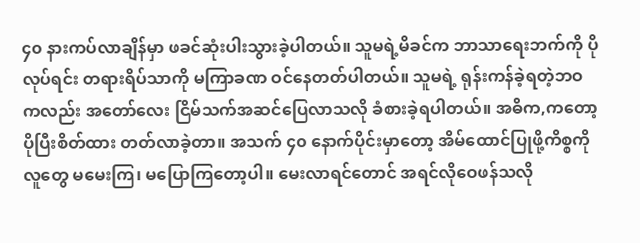၄၀ နားကပ်လာချိန်မှာ ဖခင်ဆုံးပါးသွားခဲ့ပါတယ်။ သူမရဲ့မိခင်က ဘာသာရေးဘက်ကို ပိုလုပ်ရင်း တရားရိပ်သာကို မကြာခဏ ဝင်နေတတ်ပါတယ်။ သူမရဲ့ ရုန်းကန်ခဲ့ရတဲ့ဘဝကလည်း အတော်လေး ငြိမ်သက်အဆင်ပြေလာသလို ခံစားခဲ့ရပါတယ်။ အဓိက,ကတော့ ပိုပြီးစိတ်ထား တတ်လာခဲ့တာ။ အသက် ၄၀ နောက်ပိုင်းမှာတော့ အိမ်ထောင်ပြုဖို့ကိစ္စကို လူတွေ မမေးကြ၊ မပြောကြတော့ပါ။ မေးလာရင်တောင် အရင်လိုဝေဖန်သလို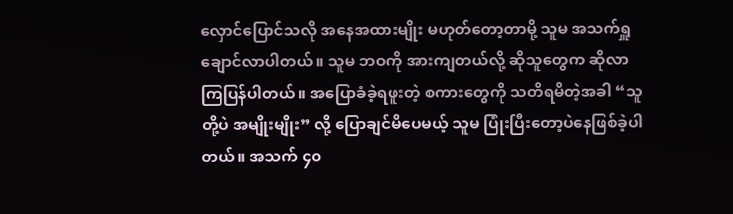လှောင်ပြောင်သလို အနေအထားမျိုး မဟုတ်တော့တာမို့ သူမ အသက်ရှူချောင်လာပါတယ်။ သူမ ဘဝကို အားကျတယ်လို့ ဆိုသူတွေက ဆိုလာကြပြန်ပါတယ်။ အပြောခံခဲ့ရဖူးတဲ့ စကားတွေကို သတိရမိတဲ့အခါ “သူတို့ပဲ အမျိုးမျိုး” လို့ ပြောချင်မိပေမယ့် သူမ ပြုံးပြီးတော့ပဲနေဖြစ်ခဲ့ပါတယ်။ အသက် ၄၀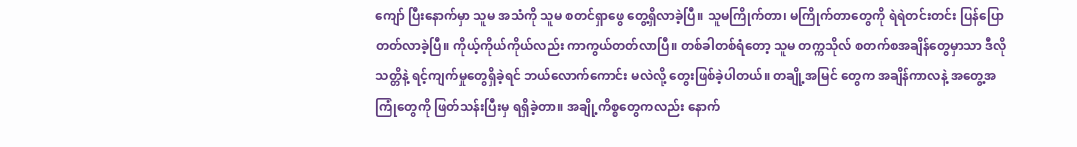ကျော် ပြီးနောက်မှာ သူမ အသံကို သူမ စတင်ရှာဖွေ တွေ့ရှိလာခဲ့ပြီ။ သူမကြိုက်တာ၊ မကြိုက်တာတွေကို ရဲရဲတင်းတင်း ပြန်ပြောတတ်လာခဲ့ပြီ။ ကိုယ့်ကိုယ်ကိုယ်လည်း ကာကွယ်တတ်လာပြီ။ တစ်ခါတစ်ရံတော့ သူမ တက္ကသိုလ် စတက်စအချိန်တွေမှာသာ ဒီလိုသတ္တိနဲ့ ရင့်ကျက်မှုတွေရှိခဲ့ရင် ဘယ်လောက်ကောင်း မလဲလို့ တွေးဖြစ်ခဲ့ပါတယ်။ တချို့အမြင် တွေက အချိန်ကာလနဲ့ အတွေ့အကြုံတွေကို ဖြတ်သန်းပြီးမှ ရရှိခဲ့တာ။ အချို့ကိစ္စတွေကလည်း နောက်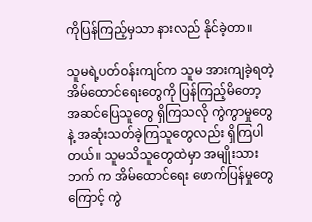ကိုပြန်ကြည့်မှသာ နားလည် နိုင်ခဲ့တာ။

သူမရဲ့ပတ်ဝန်းကျင်က သူမ အားကျခဲ့ရတဲ့ အိမ်ထောင်ရေးတွေကို ပြန်ကြည့်မိတော့ အဆင်ပြေသူတွေ ရှိကြသလို ကွဲကွာမှုတွေနဲ့ အဆုံးသတ်ခဲ့ကြသူတွေလည်း ရှိကြပါတယ်။ သူမသိသူတွေထဲမှာ အမျိုးသားဘက် က အိမ်ထောင်ရေး ဖောက်ပြန်မှုတွေကြောင့် ကွဲ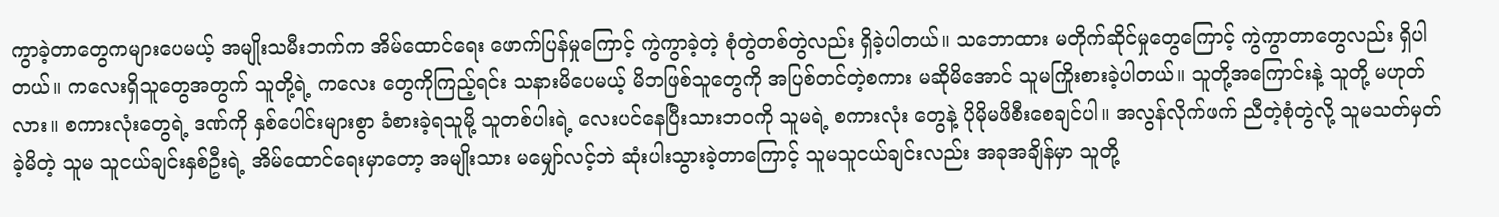ကွာခဲ့တာတွေကများပေမယ့် အမျိုးသမီးဘက်က အိမ်ထောင်ရေး ဖောက်ပြန်မှုကြောင့် ကွဲကွာခဲ့တဲ့ စုံတွဲတစ်တွဲလည်း ရှိခဲ့ပါတယ်။ သဘောထား မတိုက်ဆိုင်မှုတွေကြောင့် ကွဲကွာတာတွေလည်း ရှိပါတယ်။ ကလေးရှိသူတွေအတွက် သူတို့ရဲ့ ကလေး တွေကိုကြည့်ရင်း သနားမိပေမယ့် မိဘဖြစ်သူတွေကို အပြစ်တင်တဲ့စကား မဆိုမိအောင် သူမကြိုးစားခဲ့ပါတယ်။ သူတို့အကြောင်းနဲ့ သူတို့ မဟုတ်လား။ စကားလုံးတွေရဲ့ ဒဏ်ကို နှစ်ပေါင်းများစွာ ခံစားခဲ့ရသူမို့ သူတစ်ပါးရဲ့ လေးပင်နေပြီးသားဘဝကို သူမရဲ့ စကားလုံး တွေနဲ့ ပိုမိုမဖိစီးစေချင်ပါ။ အလွန်လိုက်ဖက် ညီတဲ့စုံတွဲလို့ သူမသတ်မှတ်ခဲ့မိတဲ့ သူမ သူငယ်ချင်းနှစ်ဦးရဲ့ အိမ်ထောင်ရေးမှာတော့ အမျိုးသား မမျှော်လင့်ဘဲ ဆုံးပါးသွားခဲ့တာကြောင့် သူမသူငယ်ချင်းလည်း အခုအချိန်မှာ သူတို့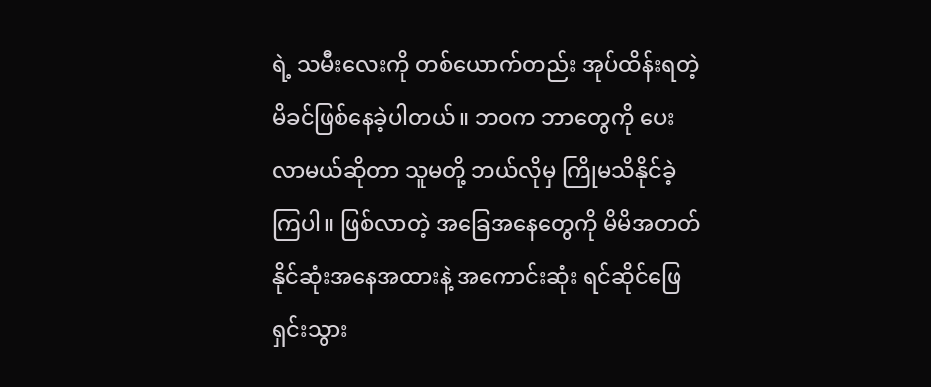ရဲ့ သမီးလေးကို တစ်ယောက်တည်း အုပ်ထိန်းရတဲ့ မိခင်ဖြစ်နေခဲ့ပါတယ်။ ဘဝက ဘာတွေကို ပေးလာမယ်ဆိုတာ သူမတို့ ဘယ်လိုမှ ကြိုမသိနိုင်ခဲ့ကြပါ။ ဖြစ်လာတဲ့ အခြေအနေတွေကို မိမိအတတ်နိုင်ဆုံးအနေအထားနဲ့ အကောင်းဆုံး ရင်ဆိုင်ဖြေရှင်းသွား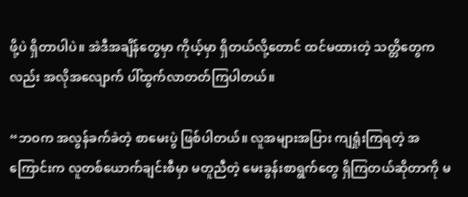ဖို့ပဲ ရှိတာပါပဲ။ အဲဒီအချိန်တွေမှာ ကိုယ့်မှာ ရှိတယ်လို့တောင် ထင်မထားတဲ့ သတ္တိတွေကလည်း အလိုအလျောက် ပါ်ထွက်လာတတ်ကြပါတယ်။

“ဘဝက အလွန်ခက်ခဲတဲ့ စာမေးပွဲ ဖြစ်ပါတယ်။ လူအများအပြား ကျရှုံးကြရတဲ့ အကြောင်းက လူတစ်ယောက်ချင်းစီမှာ မတူညီတဲ့ မေးခွန်းစာရွက်တွေ ရှိကြတယ်ဆိုတာကို မ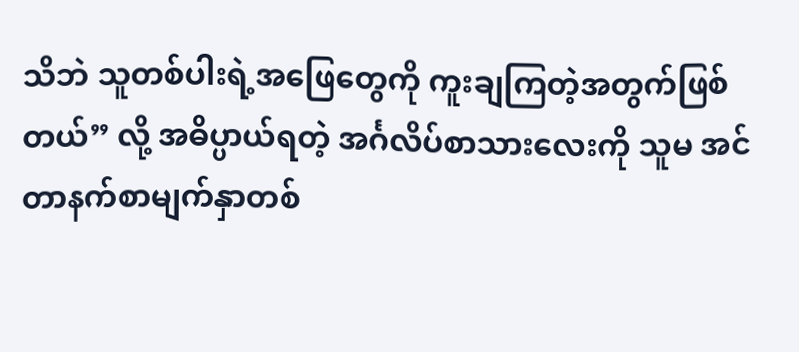သိဘဲ သူတစ်ပါးရဲ့အဖြေတွေကို ကူးချကြတဲ့အတွက်ဖြစ်တယ်” လို့ အဓိပ္ပာယ်ရတဲ့ အင်္ဂလိပ်စာသားလေးကို သူမ အင်တာနက်စာမျက်နှာတစ်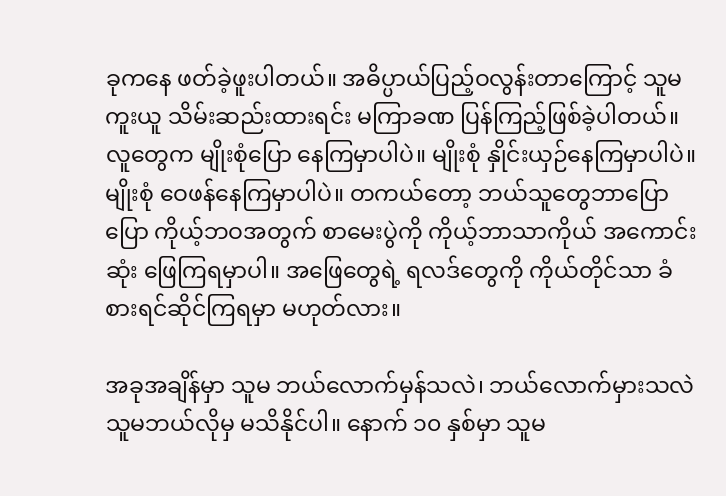ခုကနေ ဖတ်ခဲ့ဖူးပါတယ်။ အဓိပ္ပာယ်ပြည့်ဝလွန်းတာကြောင့် သူမ ကူးယူ သိမ်းဆည်းထားရင်း မကြာခဏ ပြန်ကြည့်ဖြစ်ခဲ့ပါတယ်။ လူတွေက မျိုးစုံပြော နေကြမှာပါပဲ။ မျိုးစုံ နှိုင်းယှဉ်နေကြမှာပါပဲ။ မျိုးစုံ ဝေဖန်နေကြမှာပါပဲ။ တကယ်တော့ ဘယ်သူတွေဘာပြောပြော ကိုယ့်ဘဝအတွက် စာမေးပွဲကို ကိုယ့်ဘာသာကိုယ် အကောင်းဆုံး ဖြေကြရမှာပါ။ အဖြေတွေရဲ့ ရလဒ်တွေကို ကိုယ်တိုင်သာ ခံစားရင်ဆိုင်ကြရမှာ မဟုတ်လား။

အခုအချိန်မှာ သူမ ဘယ်လောက်မှန်သလဲ၊ ဘယ်လောက်မှားသလဲ သူမဘယ်လိုမှ မသိနိုင်ပါ။ နောက် ၁၀ နှစ်မှာ သူမ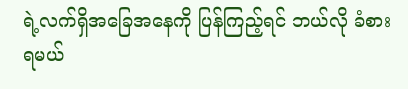ရဲ့လက်ရှိအခြေအနေကို ပြန်ကြည့်ရင် ဘယ်လို ခံစားရမယ်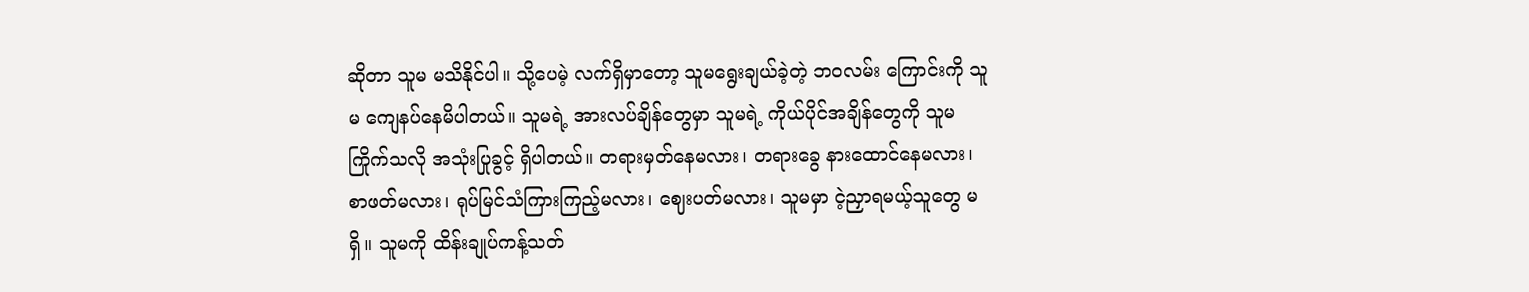ဆိုတာ သူမ မသိနိုင်ပါ။ သို့ပေမဲ့ လက်ရှိမှာတော့ သူမရွေးချယ်ခဲ့တဲ့ ဘဝလမ်း ကြောင်းကို သူမ ကျေနပ်နေမိပါတယ်။ သူမရဲ့ အားလပ်ချိန်တွေမှာ သူမရဲ့ ကိုယ်ပိုင်အချိန်တွေကို သူမကြိုက်သလို အသုံးပြုခွင့် ရှိပါတယ်။ တရားမှတ်နေမလား၊ တရားခွေ နားထောင်နေမလား၊ စာဖတ်မလား၊ ရုပ်မြင်သံကြားကြည့်မလား၊ ဈေးပတ်မလား၊ သူမမှာ ငဲ့ညှာရမယ့်သူတွေ မရှိ။ သူမကို ထိန်းချုပ်ကန့်သတ်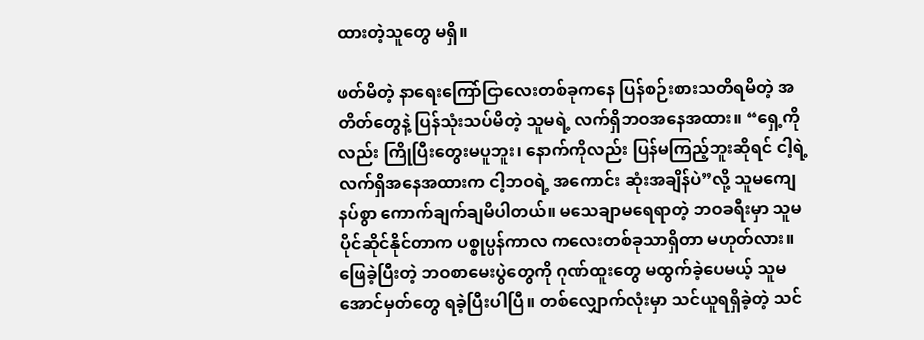ထားတဲ့သူတွေ မရှိ။

ဖတ်မိတဲ့ နာရေးကြော်ငြာလေးတစ်ခုကနေ ပြန်စဉ်းစားသတိရမိတဲ့ အတိတ်တွေနဲ့ ပြန်သုံးသပ်မိတဲ့ သူမရဲ့ လက်ရှိဘဝအနေအထား။ “ရှေ့ကိုလည်း ကြိုပြီးတွေးမပူဘူး၊ နောက်ကိုလည်း ပြန်မကြည့်ဘူးဆိုရင် ငါ့ရဲ့ လက်ရှိအနေအထားက ငါ့ဘဝရဲ့ အကောင်း ဆုံးအချိန်ပဲ”လို့ သူမကျေနပ်စွာ ကောက်ချက်ချမိပါတယ်။ မသေချာမရေရာတဲ့ ဘဝခရီးမှာ သူမပိုင်ဆိုင်နိုင်တာက ပစ္စုပ္ပန်ကာလ ကလေးတစ်ခုသာရှိတာ မဟုတ်လား။ ဖြေခဲ့ပြီးတဲ့ ဘဝစာမေးပွဲတွေကို ဂုဏ်ထူးတွေ မထွက်ခဲ့ပေမယ့် သူမ အောင်မှတ်တွေ ရခဲ့ပြီးပါပြီ။ တစ်လျှောက်လုံးမှာ သင်ယူရရှိခဲ့တဲ့ သင်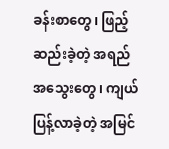ခန်းစာတွေ၊ ဖြည့်ဆည်းခဲ့တဲ့ အရည် အသွေးတွေ၊ ကျယ်ပြန့်လာခဲ့တဲ့ အမြင်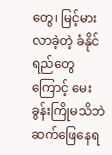တွေ၊ မြင့်မားလာခဲ့တဲ့ ခံနိုင်ရည်တွေကြောင့် မေးခွန်းကြိုမသိဘဲ ဆက်ဖြေနေရ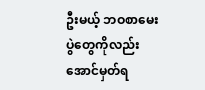ဦးမယ့် ဘဝစာမေးပွဲတွေကိုလည်း အောင်မှတ်ရ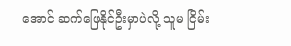အောင် ဆက်ဖြေနိုင်ဦးမှာပဲလို့ သူမ ငြိမ်း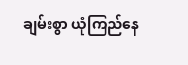ချမ်းစွာ ယုံကြည်နေ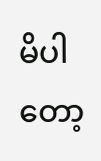မိပါတော့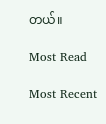တယ်။

Most Read

Most Recent